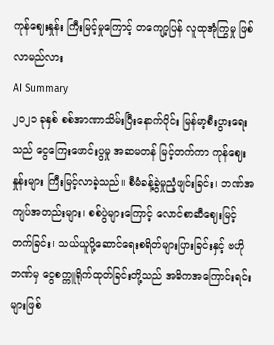ကုန်ဈေးနှုန်း ကြီးမြင့်မှုကြောင့် တကျော့ပြန် လူထုအုံကြွမှု ဖြစ်လာမည်လား
AI Summary
၂၀၂၁ ခုနှစ် စစ်အာဏာသိမ်းပြီးနောက်ပိုင်း မြန်မာ့စီးပွားရေးသည် ငွေကြေးဖောင်းပွမှု အဆမတန် မြင့်တက်ကာ ကုန်ဈေးနှုန်းများ ကြီးမြင့်လာခဲ့သည်။ စီမံခန့်ခွဲမှုညံ့ဖျင်းခြင်း၊ ဘဏ်အကျပ်အတည်းများ၊ စစ်ပွဲများကြောင့် လောင်စာဆီဈေးမြင့်တက်ခြင်း၊ သယ်ယူပို့ဆောင်ရေးစရိတ်များပြားခြင်းနှင့် ဗဟိုဘဏ်မှ ငွေစက္ကူရိုက်ထုတ်ခြင်းတို့သည် အဓိကအကြောင်းရင်းများဖြစ်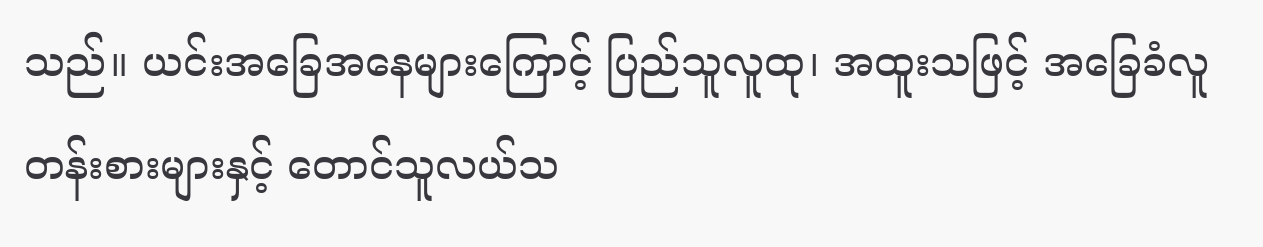သည်။ ယင်းအခြေအနေများကြောင့် ပြည်သူလူထု၊ အထူးသဖြင့် အခြေခံလူတန်းစားများနှင့် တောင်သူလယ်သ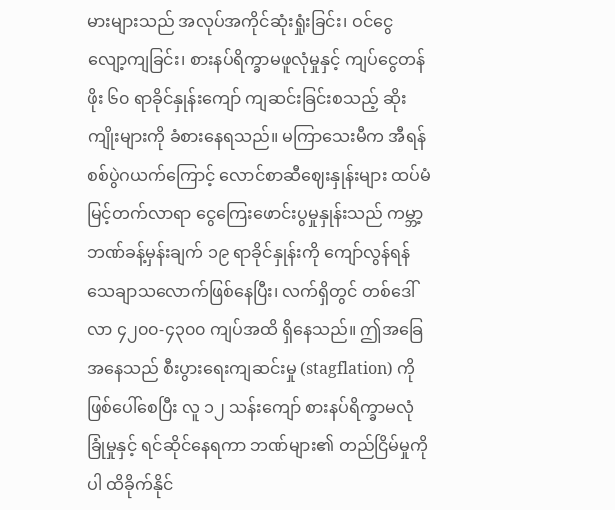မားများသည် အလုပ်အကိုင်ဆုံးရှုံးခြင်း၊ ဝင်ငွေလျော့ကျခြင်း၊ စားနပ်ရိက္ခာမဖူလုံမှုနှင့် ကျပ်ငွေတန်ဖိုး ၆၀ ရာခိုင်နှုန်းကျော် ကျဆင်းခြင်းစသည့် ဆိုးကျိုးများကို ခံစားနေရသည်။ မကြာသေးမီက အီရန်စစ်ပွဲဂယက်ကြောင့် လောင်စာဆီဈေးနှုန်းများ ထပ်မံမြင့်တက်လာရာ ငွေကြေးဖောင်းပွမှုနှုန်းသည် ကမ္ဘာ့ဘဏ်ခန့်မှန်းချက် ၁၉ ရာခိုင်နှုန်းကို ကျော်လွန်ရန် သေချာသလောက်ဖြစ်နေပြီး၊ လက်ရှိတွင် တစ်ဒေါ်လာ ၄၂၀၀-၄၃၀၀ ကျပ်အထိ ရှိနေသည်။ ဤအခြေအနေသည် စီးပွားရေးကျဆင်းမှု (stagflation) ကိုဖြစ်ပေါ်စေပြီး လူ ၁၂ သန်းကျော် စားနပ်ရိက္ခာမလုံခြုံမှုနှင့် ရင်ဆိုင်နေရကာ ဘဏ်များ၏ တည်ငြိမ်မှုကိုပါ ထိခိုက်နိုင်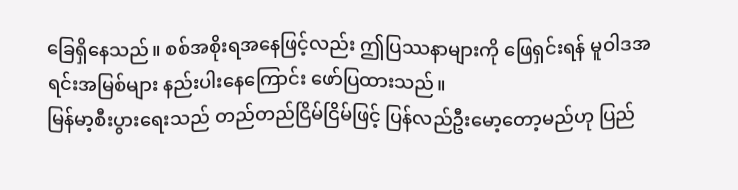ခြေရှိနေသည်။ စစ်အစိုးရအနေဖြင့်လည်း ဤပြဿနာများကို ဖြေရှင်းရန် မူဝါဒအရင်းအမြစ်များ နည်းပါးနေကြောင်း ဖော်ပြထားသည်။
မြန်မာ့စီးပွားရေးသည် တည်တည်ငြိမ်ငြိမ်ဖြင့် ပြန်လည်ဦးမော့တော့မည်ဟု ပြည်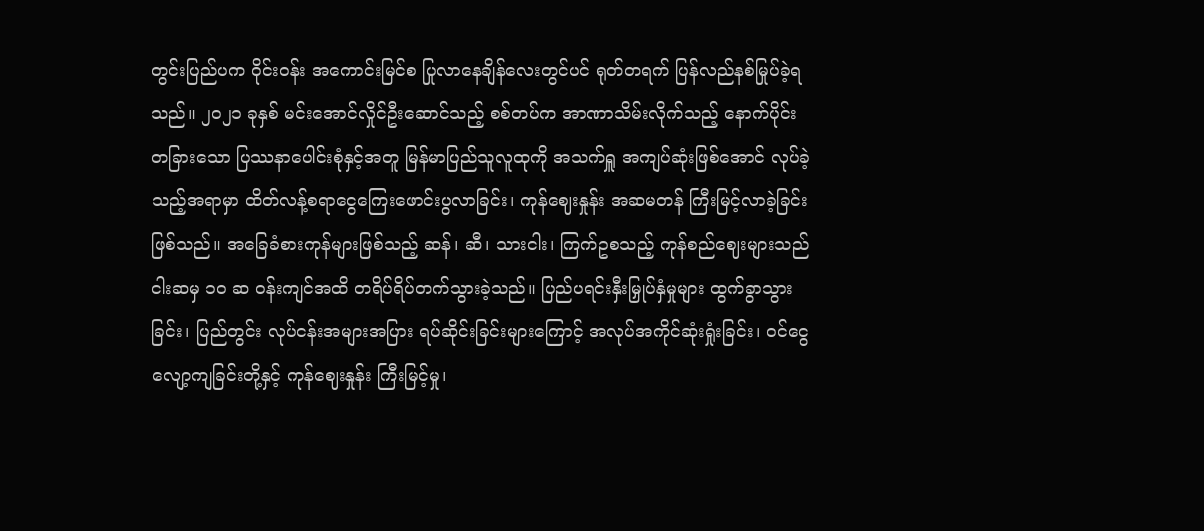တွင်းပြည်ပက ဝိုင်းဝန်း အကောင်းမြင်စ ပြုလာနေချိန်လေးတွင်ပင် ရုတ်တရက် ပြန်လည်နစ်မြုပ်ခဲ့ရသည်။ ၂၀၂၁ ခုနှစ် မင်းအောင်လှိုင်ဦးဆောင်သည့် စစ်တပ်က အာဏာသိမ်းလိုက်သည့် နောက်ပိုင်း တခြားသော ပြဿနာပေါင်းစုံနှင့်အတူ မြန်မာပြည်သူလူထုကို အသက်ရှူ အကျပ်ဆုံးဖြစ်အောင် လုပ်ခဲ့သည့်အရာမှာ ထိတ်လန့်စရာငွေကြေးဖောင်းပွလာခြင်း၊ ကုန်ဈေးနှုန်း အဆမတန် ကြီးမြင့်လာခဲ့ခြင်းဖြစ်သည်။ အခြေခံစားကုန်များဖြစ်သည့် ဆန်၊ ဆီ၊ သားငါး၊ ကြက်ဥစသည့် ကုန်စည်ဈေးများသည် ငါးဆမှ ၁၀ ဆ ဝန်းကျင်အထိ တရိပ်ရိပ်တက်သွားခဲ့သည်။ ပြည်ပရင်းနှီးမြှုပ်နှံမှုများ ထွက်ခွာသွားခြင်း၊ ပြည်တွင်း လုပ်ငန်းအများအပြား ရပ်ဆိုင်းခြင်းများကြောင့် အလုပ်အကိုင်ဆုံးရှုံးခြင်း၊ ဝင်ငွေလျော့ကျခြင်းတို့နှင့် ကုန်ဈေးနှုန်း ကြီးမြင့်မှု၊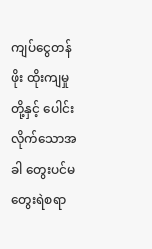ကျပ်ငွေတန်ဖိုး ထိုးကျမှုတို့နှင့် ပေါင်းလိုက်သောအခါ တွေးပင်မတွေးရဲစရာ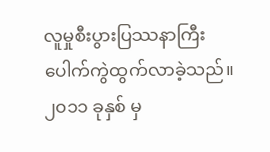လူမှုစီးပွားပြဿနာကြီး ပေါက်ကွဲထွက်လာခဲ့သည်။
၂၀၁၁ ခုနှစ် မှ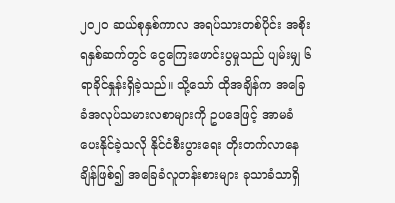၂၀၂၀ ဆယ်စုနှစ်ကာလ အရပ်သားတစ်ပိုင်း အစိုးရနှစ်ဆက်တွင် ငွေကြေးဖောင်းပွမှုသည် ပျမ်းမျှ ၆ ရာခိုင်နှုန်းရှိခဲ့သည်။ သို့သော် ထိုအချိန်က အခြေခံအလုပ်သမားလစာများကို ဥပဒေဖြင့် အာမခံပေးနိုင်ခဲ့သလို နိုင်ငံစီးပွားရေး တိုးတက်လာနေချိန်ဖြစ်၍ အခြေခံလူတန်းစားများ ခုသာခံသာရှိ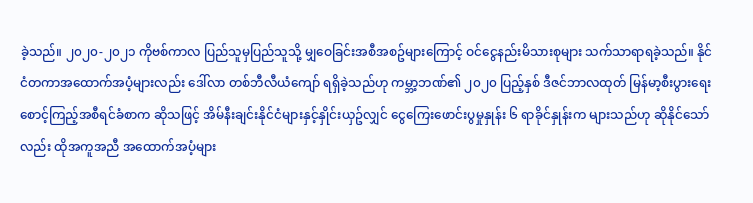ခဲ့သည်။ ၂၀၂၀-၂၀၂၁ ကိုဗစ်ကာလ ပြည်သူမှပြည်သူသို့ မျှဝေခြင်းအစီအစဥ်များကြောင့် ဝင်ငွေနည်းမိသားစုများ သက်သာရာရခဲ့သည်။ နိုင်ငံတကာအထောက်အပံ့များလည်း ဒေါ်လာ တစ်ဘီလီယံကျော် ရရှိခဲ့သည်ဟု ကမ္ဘာ့ဘဏ်၏ ၂၀၂၀ ပြည့်နှစ် ဒီဇင်ဘာလထုတ် မြန်မာ့စီးပွားရေးစောင့်ကြည့်အစီရင်ခံစာက ဆိုသဖြင့် အိမ်နီးချင်းနိုင်ငံများနှင့်နှိုင်းယှဥ်လျှင် ငွေကြေးဖောင်းပွမှုနှုန်း ၆ ရာခိုင်နှုန်းက များသည်ဟု ဆိုနိုင်သော်လည်း ထိုအကူအညီ အထောက်အပံ့များ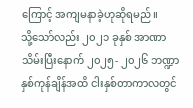ကြောင့် အကျမနာခဲ့ဟုဆိုရမည်။
သို့သော်လည်း ၂၀၂၁ ခုနှစ် အာဏာသိမ်းပြီးနောက် ၂၀၂၅- ၂၀၂၆ ဘဏ္ဍာနှစ်ကုန်ချိန်အထိ ငါးနှစ်တာကာလတွင်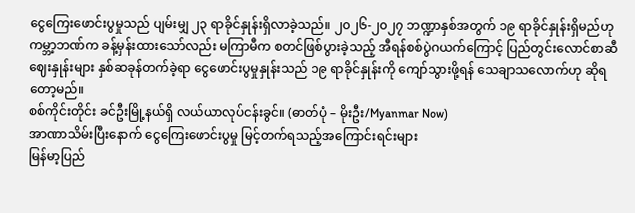ငွေကြေးဖောင်းပွမှုသည် ပျမ်းမျှ ၂၃ ရာခိုင်နှုန်းရှိလာခဲ့သည်။ ၂၀၂၆-၂၀၂၇ ဘဏ္ဍာနှစ်အတွက် ၁၉ ရာခိုင်နှုန်းရှိမည်ဟု ကမ္ဘာ့ဘဏ်က ခန့်မှန်းထားသော်လည်း မကြာမီက စတင်ဖြစ်ပွားခဲ့သည့် အီရန်စစ်ပွဲဂယက်ကြောင့် ပြည်တွင်းလောင်စာဆီဈေးနှုန်းများ နှစ်ဆခုန်တက်ခဲ့ရာ ငွေဖောင်းပွမှုနှုန်းသည် ၁၉ ရာခိုင်နှုန်းကို ကျော်သွားဖို့ရန် သေချာသလောက်ဟု ဆိုရတော့မည်။
စစ်ကိုင်းတိုင်း ခင်ဦးမြို့နယ်ရှိ လယ်ယာလုပ်ငန်းခွင်။ (ဓာတ်ပုံ – မိုးဦး/Myanmar Now)
အာဏာသိမ်းပြီးနောက် ငွေကြေးဖောင်းပွမှု မြင့်တက်ရသည့်အကြောင်းရင်းများ
မြန်မာ့ပြည်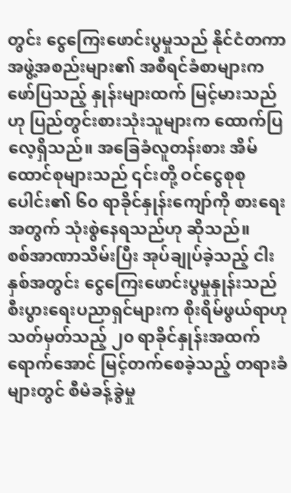တွင်း ငွေကြေးဖောင်းပွမှုသည် နိုင်ငံတကာအဖွဲ့အစည်းများ၏ အစီရင်ခံစာများက ဖော်ပြသည့် နှုန်းများထက် မြင့်မားသည်ဟု ပြည်တွင်းစားသုံးသူများက ထောက်ပြလေ့ရှိသည်။ အခြေခံလူတန်းစား အိမ်ထောင်စုများသည် ၎င်းတို့ ဝင်ငွေစုစုပေါင်း၏ ၆၀ ရာခိုင်နှုန်းကျော်ကို စားရေးအတွက် သုံးစွဲနေရသည်ဟု ဆိုသည်။
စစ်အာဏာသိမ်းပြီး အုပ်ချုပ်ခဲ့သည့် ငါးနှစ်အတွင်း ငွေကြေးဖောင်းပွမှုနှုန်းသည် စီးပွားရေးပညာရှင်များက စိုးရိမ်ဖွယ်ရာဟုသတ်မှတ်သည့် ၂၀ ရာခိုင်နှုန်းအထက်ရောက်အောင် မြင့်တက်စေခဲ့သည့် တရားခံများတွင် စီမံခန့်ခွဲမှု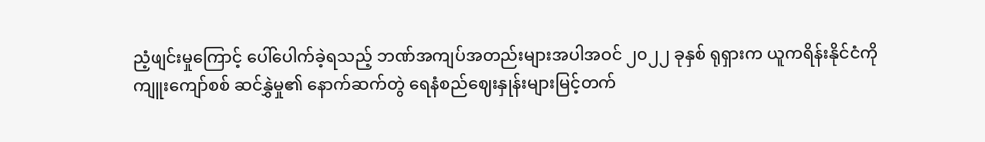ညံ့ဖျင်းမှုကြောင့် ပေါ်ပေါက်ခဲ့ရသည့် ဘဏ်အကျပ်အတည်းများအပါအဝင် ၂၀၂၂ ခုနှစ် ရုရှားက ယူကရိန်းနိုင်ငံကို ကျူးကျော်စစ် ဆင်နွှဲမှု၏ နောက်ဆက်တွဲ ရေနံစည်ဈေးနှုန်းများမြင့်တက်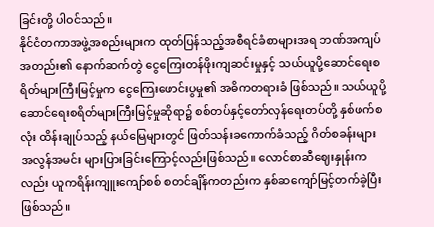ခြင်းတို့ ပါဝင်သည်။
နိုင်ငံတကာအဖွဲ့အစည်းများက ထုတ်ပြန်သည့်အစီရင်ခံစာများအရ ဘဏ်အကျပ်အတည်း၏ နောက်ဆက်တွဲ ငွေကြေးတန်ဖိုးကျဆင်းမှုနှင့် သယ်ယူပို့ဆောင်ရေးစရိတ်များကြီးမြင့်မှုက ငွေကြေးဖောင်းပွမှု၏ အဓိကတရားခံ ဖြစ်သည်။ သယ်ယူပို့ဆောင်ရေးစရိတ်များကြီးမြင့်မှုဆိုရာ၌ စစ်တပ်နှင့်တော်လှန်ရေးတပ်တို့ နှစ်ဖက်စလုံး ထိန်းချုပ်သည့် နယ်မြေများတွင် ဖြတ်သန်းခကောက်ခံသည့် ဂိတ်စခန်းများ အလွန်အမင်း များပြားခြင်းကြောင့်လည်းဖြစ်သည်။ လောင်စာဆီဈေးနှုန်းကလည်း ယူကရိန်းကျူးကျော်စစ် စတင်ချိန်ကတည်းက နှစ်ဆကျော်မြင့်တက်ခဲ့ပြီးဖြစ်သည်။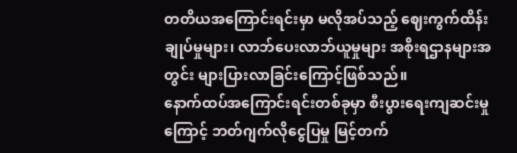တတိယအကြောင်းရင်းမှာ မလိုအပ်သည့် ဈေးကွက်ထိန်းချုပ်မှုများ၊ လာဘ်ပေးလာဘ်ယူမှုများ အစိုးရဌာနများအတွင်း များပြားလာခြင်းကြောင့်ဖြစ်သည်။
နောက်ထပ်အကြောင်းရင်းတစ်ခုမှာ စီးပွားရေးကျဆင်းမှုကြောင့် ဘတ်ဂျက်လိုငွေပြမှု မြင့်တက်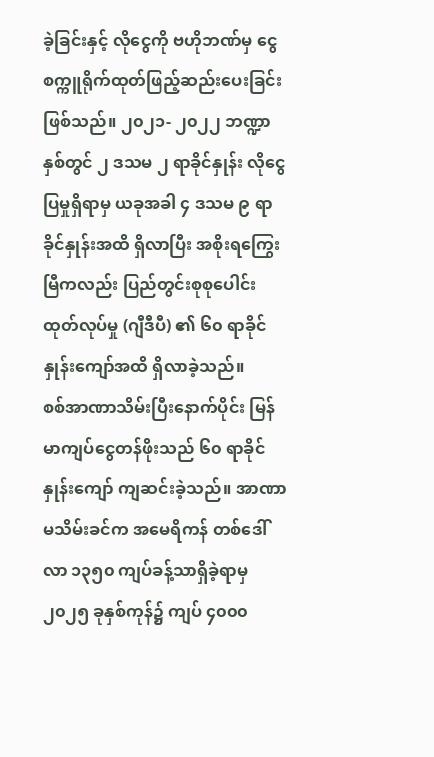ခဲ့ခြင်းနှင့် လိုငွေကို ဗဟိုဘဏ်မှ ငွေစက္ကူရိုက်ထုတ်ဖြည့်ဆည်းပေးခြင်းဖြစ်သည်။ ၂၀၂၁- ၂၀၂၂ ဘဏ္ဍာနှစ်တွင် ၂ ဒသမ ၂ ရာခိုင်နှုန်း လိုငွေပြမှုရှိရာမှ ယခုအခါ ၄ ဒသမ ၉ ရာခိုင်နှုန်းအထိ ရှိလာပြီး အစိုးရကြွေးမြီကလည်း ပြည်တွင်းစုစုပေါင်း ထုတ်လုပ်မှု (ဂျီဒီပီ) ၏ ၆၀ ရာခိုင်နှုန်းကျော်အထိ ရှိလာခဲ့သည်။
စစ်အာဏာသိမ်းပြီးနောက်ပိုင်း မြန်မာကျပ်ငွေတန်ဖိုးသည် ၆၀ ရာခိုင်နှုန်းကျော် ကျဆင်းခဲ့သည်။ အာဏာမသိမ်းခင်က အမေရိကန် တစ်ဒေါ်လာ ၁၃၅၀ ကျပ်ခန့်သာရှိခဲ့ရာမှ ၂၀၂၅ ခုနှစ်ကုန်၌ ကျပ် ၄၀၀၀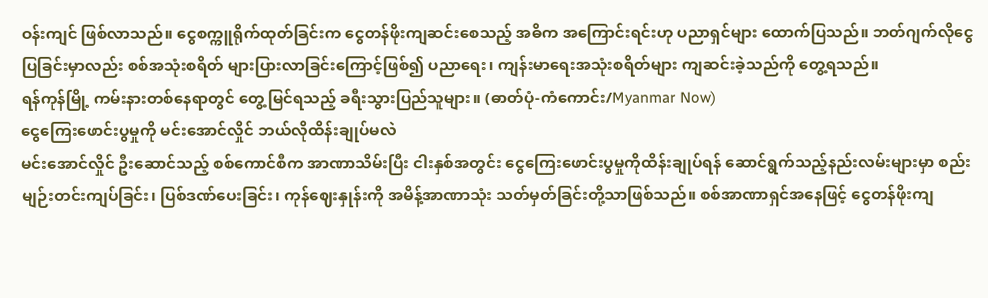ဝန်းကျင် ဖြစ်လာသည်။ ငွေစက္ကူရိုက်ထုတ်ခြင်းက ငွေတန်ဖိုးကျဆင်းစေသည့် အဓိက အကြောင်းရင်းဟု ပညာရှင်များ ထောက်ပြသည်။ ဘတ်ဂျက်လိုငွေပြခြင်းမှာလည်း စစ်အသုံးစရိတ် များပြားလာခြင်းကြောင့်ဖြစ်၍ ပညာရေး၊ ကျန်းမာရေးအသုံးစရိတ်များ ကျဆင်းခဲ့သည်ကို တွေ့ရသည်။
ရန်ကုန်မြို့ ကမ်းနားတစ်နေရာတွင် တွေ့မြင်ရသည့် ခရီးသွားပြည်သူများ။ (ဓာတ်ပုံ-ကံကောင်း/Myanmar Now)
ငွေကြေးဖောင်းပွမှုကို မင်းအောင်လှိုင် ဘယ်လိုထိန်းချုပ်မလဲ
မင်းအောင်လှိုင် ဦးဆောင်သည့် စစ်ကောင်စီက အာဏာသိမ်းပြီး ငါးနှစ်အတွင်း ငွေကြေးဖောင်းပွမှုကိုထိန်းချုပ်ရန် ဆောင်ရွက်သည့်နည်းလမ်းများမှာ စည်းမျဉ်းတင်းကျပ်ခြင်း၊ ပြစ်ဒဏ်ပေးခြင်း၊ ကုန်ဈေးနှုန်းကို အမိန့်အာဏာသုံး သတ်မှတ်ခြင်းတို့သာဖြစ်သည်။ စစ်အာဏာရှင်အနေဖြင့် ငွေတန်ဖိုးကျ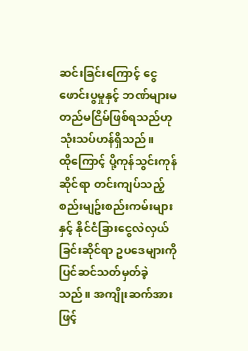ဆင်းခြင်းကြောင့် ငွေဖောင်းပွမှုနှင့် ဘဏ်များမတည်မငြိမ်ဖြစ်ရသည်ဟု သုံးသပ်ဟန်ရှိသည်။
ထိုကြောင့် ပို့ကုန်သွင်းကုန်ဆိုင်ရာ တင်းကျပ်သည့် စည်းမျဥ်းစည်းကမ်းများနှင့် နိုင်ငံခြားငွေလဲလှယ်ခြင်းဆိုင်ရာ ဥပဒေများကို ပြင်ဆင်သတ်မှတ်ခဲ့သည်။ အကျိုးဆက်အားဖြင့်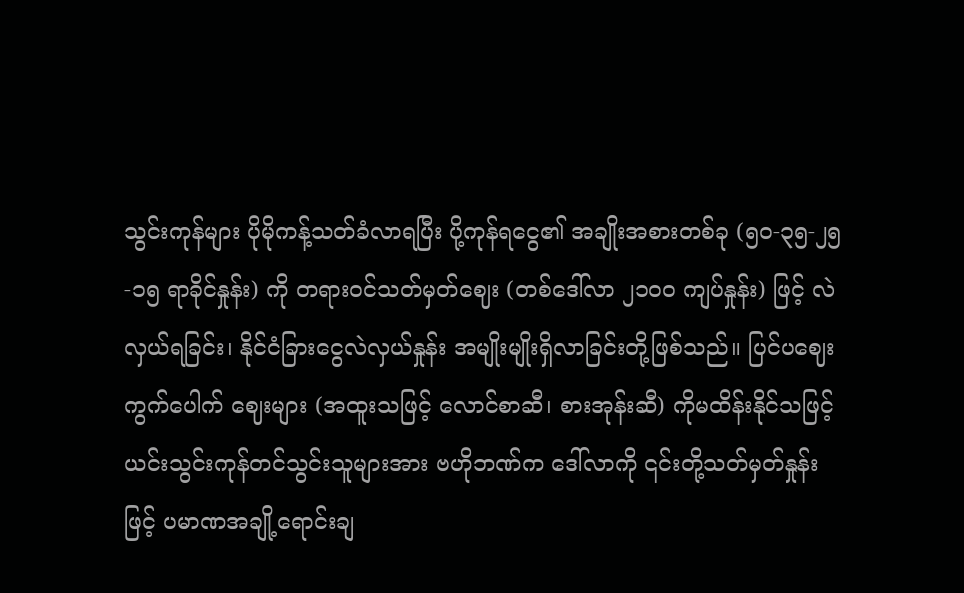သွင်းကုန်များ ပိုမိုကန့်သတ်ခံလာရပြီး ပို့ကုန်ရငွေ၏ အချိုးအစားတစ်ခု (၅၀-၃၅-၂၅-၁၅ ရာခိုင်နှုန်း) ကို တရားဝင်သတ်မှတ်ဈေး (တစ်ဒေါ်လာ ၂၁၀၀ ကျပ်နှုန်း) ဖြင့် လဲလှယ်ရခြင်း၊ နိုင်ငံခြားငွေလဲလှယ်နှုန်း အမျိုးမျိုးရှိလာခြင်းတို့ဖြစ်သည်။ ပြင်ပဈေးကွက်ပေါက် ဈေးများ (အထူးသဖြင့် လောင်စာဆီ၊ စားအုန်းဆီ) ကိုမထိန်းနိုင်သဖြင့် ယင်းသွင်းကုန်တင်သွင်းသူများအား ဗဟိုဘဏ်က ဒေါ်လာကို ၎င်းတို့သတ်မှတ်နှုန်းဖြင့် ပမာဏအချို့ရောင်းချ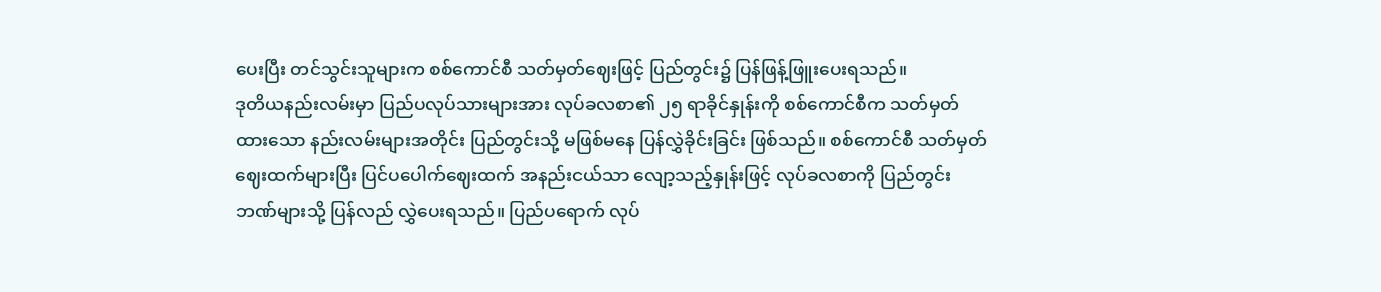ပေးပြီး တင်သွင်းသူများက စစ်ကောင်စီ သတ်မှတ်ဈေးဖြင့် ပြည်တွင်း၌ ပြန်ဖြန့်ဖြူးပေးရသည်။
ဒုတိယနည်းလမ်းမှာ ပြည်ပလုပ်သားများအား လုပ်ခလစာ၏ ၂၅ ရာခိုင်နှုန်းကို စစ်ကောင်စီက သတ်မှတ်ထားသော နည်းလမ်းများအတိုင်း ပြည်တွင်းသို့ မဖြစ်မနေ ပြန်လွှဲခိုင်းခြင်း ဖြစ်သည်။ စစ်ကောင်စီ သတ်မှတ်ဈေးထက်များပြီး ပြင်ပပေါက်ဈေးထက် အနည်းငယ်သာ လျော့သည့်နှုန်းဖြင့် လုပ်ခလစာကို ပြည်တွင်း ဘဏ်များသို့ ပြန်လည် လွှဲပေးရသည်။ ပြည်ပရောက် လုပ်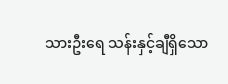သားဦးရေ သန်းနှင့်ချီရှိသော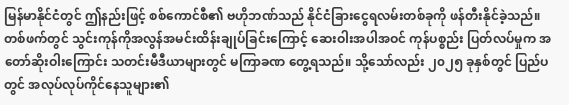မြန်မာနိုင်ငံတွင် ဤနည်းဖြင့် စစ်ကောင်စီ၏ ဗဟိုဘဏ်သည် နိုင်ငံခြားငွေရလမ်းတစ်ခုကို ဖန်တီးနိုင်ခဲ့သည်။
တစ်ဖက်တွင် သွင်းကုန်ကိုအလွန်အမင်းထိန်းချုပ်ခြင်းကြောင့် ဆေးဝါးအပါအဝင် ကုန်ပစ္စည်း ပြတ်လပ်မှုက အတော်ဆိုးဝါးကြောင်း သတင်းမီဒီယာများတွင် မကြာခဏ တွေ့ရသည်။ သို့သော်လည်း ၂၀၂၅ ခုနှစ်တွင် ပြည်ပတွင် အလုပ်လုပ်ကိုင်နေသူများ၏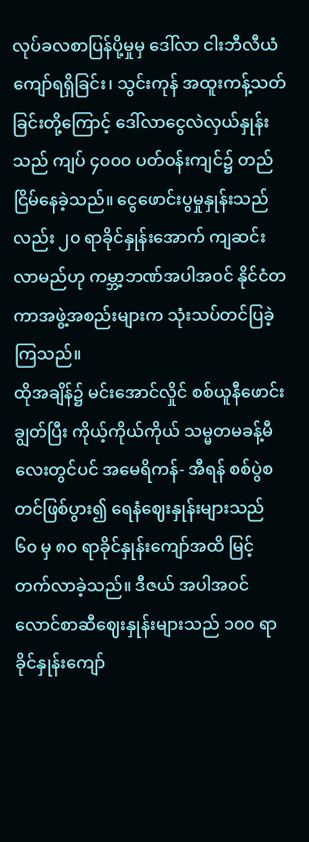လုပ်ခလစာပြန်ပို့မှုမှ ဒေါ်လာ ငါးဘီလီယံကျော်ရရှိခြင်း၊ သွင်းကုန် အထူးကန့်သတ်ခြင်းတို့ကြောင့် ဒေါ်လာငွေလဲလှယ်နှုန်းသည် ကျပ် ၄၀၀၀ ပတ်ဝန်းကျင်၌ တည်ငြိမ်နေခဲ့သည်။ ငွေဖောင်းပွမှုနှုန်းသည်လည်း ၂၀ ရာခိုင်နှုန်းအောက် ကျဆင်းလာမည်ဟု ကမ္ဘာ့ဘဏ်အပါအ၀င် နိုင်ငံတကာအဖွဲ့အစည်းများက သုံးသပ်တင်ပြခဲ့ကြသည်။
ထိုအချိန်၌ မင်းအောင်လှိုင် စစ်ယူနီဖောင်းချွတ်ပြီး ကိုယ့်ကိုယ်ကိုယ် သမ္မတမခန့်မီလေးတွင်ပင် အမေရိကန်- အီရန် စစ်ပွဲစတင်ဖြစ်ပွား၍ ရေနံဈေးနှုန်းများသည် ၆၀ မှ ၈၀ ရာခိုင်နှုန်းကျော်အထိ မြင့်တက်လာခဲ့သည်။ ဒီဇယ် အပါအဝင် လောင်စာဆီဈေးနှုန်းများသည် ၁၀၀ ရာခိုင်နှုန်းကျော်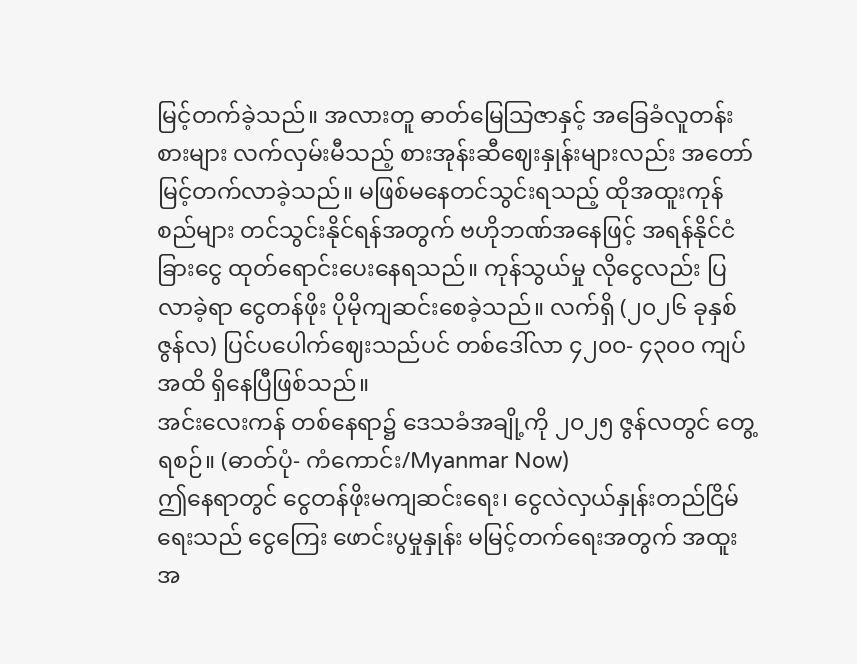မြင့်တက်ခဲ့သည်။ အလားတူ ဓာတ်မြေသြဇာနှင့် အခြေခံလူတန်းစားများ လက်လှမ်းမီသည့် စားအုန်းဆီဈေးနှုန်းများလည်း အတော်မြင့်တက်လာခဲ့သည်။ မဖြစ်မနေတင်သွင်းရသည့် ထိုအထူးကုန်စည်များ တင်သွင်းနိုင်ရန်အတွက် ဗဟိုဘဏ်အနေဖြင့် အရန်နိုင်ငံခြားငွေ ထုတ်ရောင်းပေးနေရသည်။ ကုန်သွယ်မှု လိုငွေလည်း ပြလာခဲ့ရာ ငွေတန်ဖိုး ပိုမိုကျဆင်းစေခဲ့သည်။ လက်ရှိ (၂၀၂၆ ခုနှစ် ဇွန်လ) ပြင်ပပေါက်ဈေးသည်ပင် တစ်ဒေါ်လာ ၄၂၀၀- ၄၃၀၀ ကျပ်အထိ ရှိနေပြီဖြစ်သည်။
အင်းလေးကန် တစ်နေရာ၌ ဒေသခံအချို့ကို ၂၀၂၅ ဇွန်လတွင် တွေ့ရစဉ်။ (ဓာတ်ပုံ- ကံကောင်း/Myanmar Now)
ဤနေရာတွင် ငွေတန်ဖိုးမကျဆင်းရေး၊ ငွေလဲလှယ်နှုန်းတည်ငြိမ်ရေးသည် ငွေကြေး ဖောင်းပွမှုနှုန်း မမြင့်တက်ရေးအတွက် အထူးအ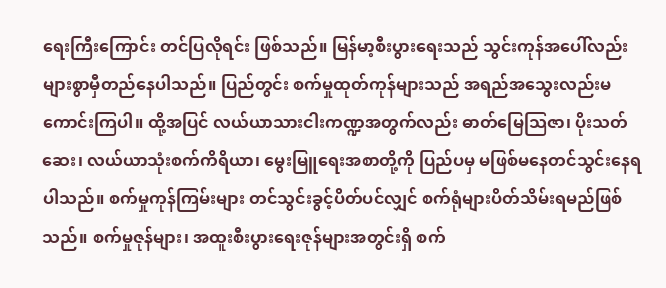ရေးကြီးကြောင်း တင်ပြလိုရင်း ဖြစ်သည်။ မြန်မာ့စီးပွားရေးသည် သွင်းကုန်အပေါ်လည်း များစွာမှီတည်နေပါသည်။ ပြည်တွင်း စက်မှုထုတ်ကုန်များသည် အရည်အသွေးလည်းမကောင်းကြပါ။ ထို့အပြင် လယ်ယာသားငါးကဏ္ဍအတွက်လည်း ဓာတ်မြေသြဇာ၊ ပိုးသတ်ဆေး၊ လယ်ယာသုံးစက်ကိရိယာ၊ မွေးမြူရေးအစာတို့ကို ပြည်ပမှ မဖြစ်မနေတင်သွင်းနေရပါသည်။ စက်မှုကုန်ကြမ်းများ တင်သွင်းခွင့်ပိတ်ပင်လျှင် စက်ရုံများပိတ်သိမ်းရမည်ဖြစ်သည်။ စက်မှုဇုန်များ၊ အထူးစီးပွားရေးဇုန်များအတွင်းရှိ စက်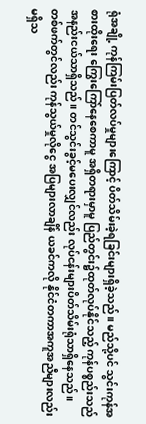ရုံအချို့ ကုန်ကြမ်းပြတ်လပ်မှုများကြောင့် ပိတ်သိမ်းခဲ့ရခြင်းများရှိခဲ့သည်။ မည်သို့ပင် သွင်းကုန်အစားထိုးရေး ကြွေးကြော်နေစေကာမူ အရှိတရားမှာမူ ပြည်တွင်း၌ထုတ်လုပ်နိုင်သည့် ကုန်ပစ္စည်းသည် အနည်းငယ်သာရှိသည်။ တင်သွင်းခွင့်မပေးလျှင်လည်း လုပ်ငန်းများပိတ်သိမ်းရုံသာရှိနေသည်။
တစ်ဖက်တွင်လည်း ကုန်သွယ်မှုလိုငွေ အပြများလာချိန် ယခင်ကလို နိုင်ငံတကာအကူအညီများလည်းမရှိသ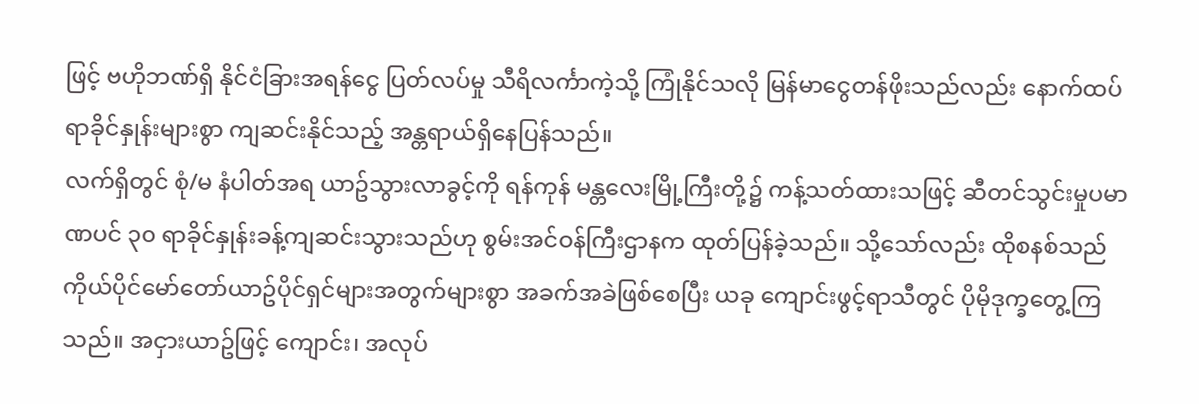ဖြင့် ဗဟိုဘဏ်ရှိ နိုင်ငံခြားအရန်ငွေ ပြတ်လပ်မှု သီရိလင်္ကာကဲ့သို့ ကြုံနိုင်သလို မြန်မာငွေတန်ဖိုးသည်လည်း နောက်ထပ်ရာခိုင်နှုန်းများစွာ ကျဆင်းနိုင်သည့် အန္တရာယ်ရှိနေပြန်သည်။
လက်ရှိတွင် စုံ/မ နံပါတ်အရ ယာဥ်သွားလာခွင့်ကို ရန်ကုန် မန္တလေးမြို့ကြီးတို့၌ ကန့်သတ်ထားသဖြင့် ဆီတင်သွင်းမှုပမာဏပင် ၃၀ ရာခိုင်နှုန်းခန့်ကျဆင်းသွားသည်ဟု စွမ်းအင်ဝန်ကြီးဌာနက ထုတ်ပြန်ခဲ့သည်။ သို့သော်လည်း ထိုစနစ်သည် ကိုယ်ပိုင်မော်တော်ယာဥ်ပိုင်ရှင်များအတွက်များစွာ အခက်အခဲဖြစ်စေပြီး ယခု ကျောင်းဖွင့်ရာသီတွင် ပိုမိုဒုက္ခတွေ့ကြသည်။ အငှားယာဥ်ဖြင့် ကျောင်း၊ အလုပ်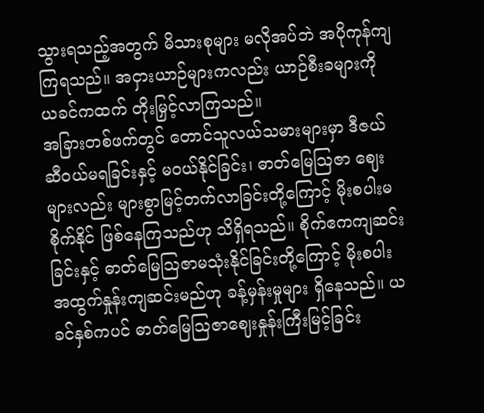သွားရသည့်အတွက် မိသားစုများ မလိုအပ်ဘဲ အပိုကုန်ကျကြရသည်။ အငှားယာဉ်များကလည်း ယာဉ်စီးခများကို ယခင်ကထက် တိုးမြှင့်လာကြသည်။
အခြားတစ်ဖက်တွင် တောင်သူလယ်သမားများမှာ ဒီဇယ်ဆီဝယ်မရခြင်းနှင့် မဝယ်နိုင်ခြင်း၊ ဓာတ်မြေသြဇာ ဈေးများလည်း များစွာမြင့်တက်လာခြင်းတို့ကြောင့် မိုးစပါးမစိုက်နိုင် ဖြစ်နေကြသည်ဟု သိရှိရသည်။ စိုက်ဧကကျဆင်းခြင်းနှင့် ဓာတ်မြေဩဇာမသုံးနိုင်ခြင်းတို့ကြောင့် မိုးစပါးအထွက်နှုန်းကျဆင်းမည်ဟု ခန့်မှန်းမှုများ ရှိနေသည်။ ယခင်နှစ်ကပင် ဓာတ်မြေသြဇာဈေးနှုန်းကြီးမြင့်ခြင်း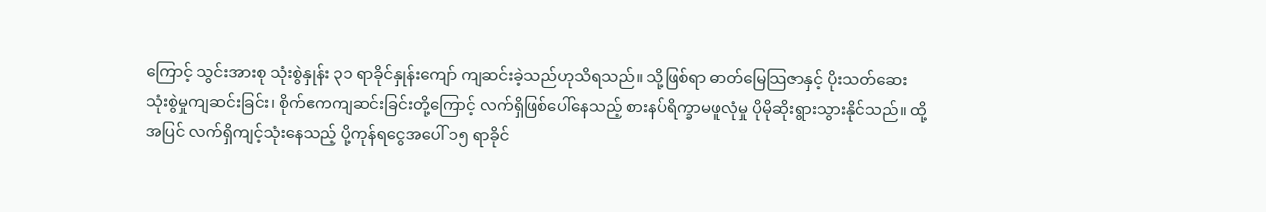ကြောင့် သွင်းအားစု သုံးစွဲနှုန်း ၃၁ ရာခိုင်နှုန်းကျော် ကျဆင်းခဲ့သည်ဟုသိရသည်။ သို့ဖြစ်ရာ ဓာတ်မြေသြဇာနှင့် ပိုးသတ်ဆေးသုံးစွဲမှုကျဆင်းခြင်း၊ စိုက်ဧကကျဆင်းခြင်းတို့ကြောင့် လက်ရှိဖြစ်ပေါ်နေသည့် စားနပ်ရိက္ခာမဖူလုံမှု ပိုမိုဆိုးရွားသွားနိုင်သည်။ ထို့အပြင် လက်ရှိကျင့်သုံးနေသည့် ပို့ကုန်ရငွေအပေါ် ၁၅ ရာခိုင်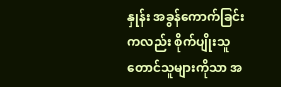နှုန်း အခွန်ကောက်ခြင်းကလည်း စိုက်ပျိုးသူတောင်သူများကိုသာ အ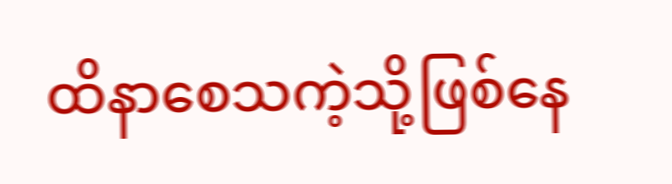ထိနာစေသကဲ့သို့ဖြစ်နေ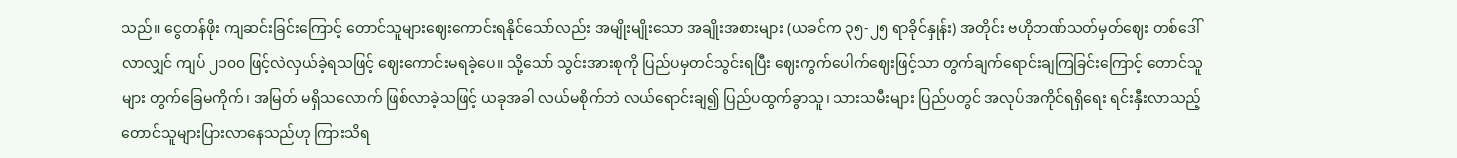သည်။ ငွေတန်ဖိုး ကျဆင်းခြင်းကြောင့် တောင်သူများဈေးကောင်းရနိုင်သော်လည်း အမျိုးမျိုးသော အချိုးအစားများ (ယခင်က ၃၅-၂၅ ရာခိုင်နှုန်း) အတိုင်း ဗဟိုဘဏ်သတ်မှတ်ဈေး တစ်ဒေါ်လာလျှင် ကျပ် ၂၁၀၀ ဖြင့်လဲလှယ်ခဲ့ရသဖြင့် ဈေးကောင်းမရခဲ့ပေ။ သို့သော် သွင်းအားစုကို ပြည်ပမှတင်သွင်းရပြီး ဈေးကွက်ပေါက်ဈေးဖြင့်သာ တွက်ချက်ရောင်းချကြခြင်းကြောင့် တောင်သူများ တွက်ခြေမကိုက်၊ အမြတ် မရှိသလောက် ဖြစ်လာခဲ့သဖြင့် ယခုအခါ လယ်မစိုက်ဘဲ လယ်ရောင်းချ၍ ပြည်ပထွက်ခွာသူ၊ သားသမီးများ ပြည်ပတွင် အလုပ်အကိုင်ရရှိရေး ရင်းနှီးလာသည့်တောင်သူများပြားလာနေသည်ဟု ကြားသိရ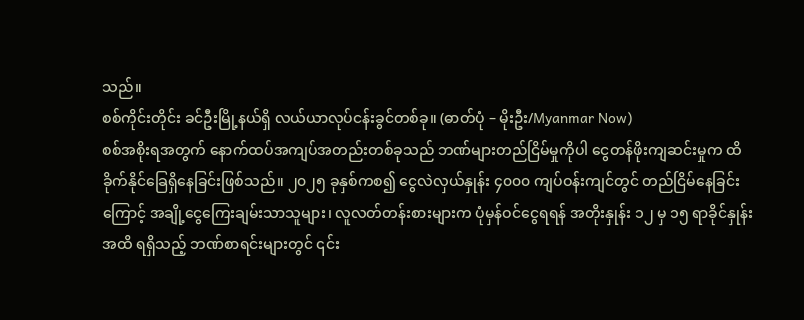သည်။
စစ်ကိုင်းတိုင်း ခင်ဦးမြို့နယ်ရှိ လယ်ယာလုပ်ငန်းခွင်တစ်ခု။ (ဓာတ်ပုံ – မိုးဦး/Myanmar Now)
စစ်အစိုးရအတွက် နောက်ထပ်အကျပ်အတည်းတစ်ခုသည် ဘဏ်များတည်ငြိမ်မှုကိုပါ ငွေတန်ဖိုးကျဆင်းမှုက ထိခိုက်နိုင်ခြေရှိနေခြင်းဖြစ်သည်။ ၂၀၂၅ ခုနှစ်ကစ၍ ငွေလဲလှယ်နှုန်း ၄၀၀၀ ကျပ်ဝန်းကျင်တွင် တည်ငြိမ်နေခြင်းကြောင့် အချို့ငွေကြေးချမ်းသာသူများ၊ လူလတ်တန်းစားများက ပုံမှန်ဝင်ငွေရရန် အတိုးနှုန်း ၁၂ မှ ၁၅ ရာခိုင်နှုန်းအထိ ရရှိသည့် ဘဏ်စာရင်းများတွင် ၎င်း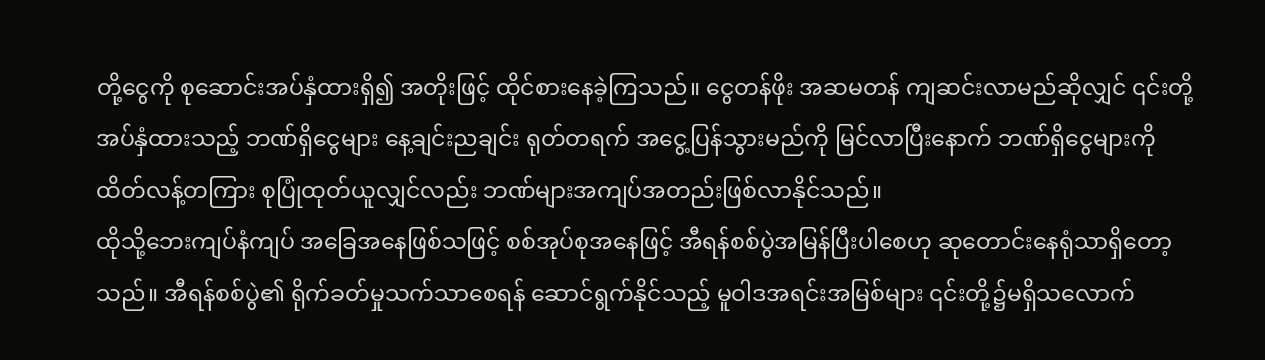တို့ငွေကို စုဆောင်းအပ်နှံထားရှိ၍ အတိုးဖြင့် ထိုင်စားနေခဲ့ကြသည်။ ငွေတန်ဖိုး အဆမတန် ကျဆင်းလာမည်ဆိုလျှင် ၎င်းတို့အပ်နှံထားသည့် ဘဏ်ရှိငွေများ နေ့ချင်းညချင်း ရုတ်တရက် အငွေ့ပြန်သွားမည်ကို မြင်လာပြီးနောက် ဘဏ်ရှိငွေများကို ထိတ်လန့်တကြား စုပြုံထုတ်ယူလျှင်လည်း ဘဏ်များအကျပ်အတည်းဖြစ်လာနိုင်သည်။
ထိုသို့ဘေးကျပ်နံကျပ် အခြေအနေဖြစ်သဖြင့် စစ်အုပ်စုအနေဖြင့် အီရန်စစ်ပွဲအမြန်ပြီးပါစေဟု ဆုတောင်းနေရုံသာရှိတော့သည်။ အီရန်စစ်ပွဲ၏ ရိုက်ခတ်မှုသက်သာစေရန် ဆောင်ရွက်နိုင်သည့် မူဝါဒအရင်းအမြစ်များ ၎င်းတို့၌မရှိသလောက်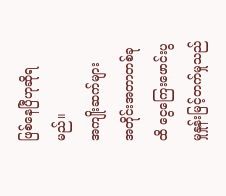ဖြစ်နေပြီဟုဆိုရမည်။
အကျိုးဆက်များ
အတိုင်းအတာတစ်ခုထိ ငွေကြေးဖောင်းပွမှုနှုန်းမြင့်တက်မှုသည်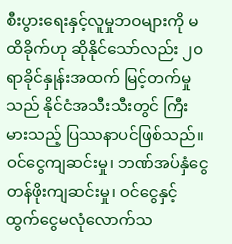စီးပွားရေးနှင့်လူမှုဘဝများကို မထိခိုက်ဟု ဆိုနိုင်သော်လည်း ၂၀ ရာခိုင်နှုန်းအထက် မြင့်တက်မှုသည် နိုင်ငံအသီးသီးတွင် ကြီးမားသည့် ပြဿနာပင်ဖြစ်သည်။ ဝင်ငွေကျဆင်းမှု၊ ဘဏ်အပ်နှံငွေ တန်ဖိုးကျဆင်းမှု၊ ဝင်ငွေနှင့်ထွက်ငွေမလုံလောက်သ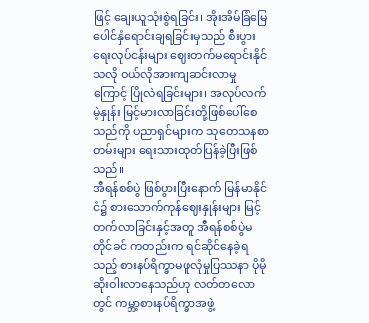ဖြင့် ချေးယူသုံးစွဲရခြင်း၊ အိုးအိမ်ခြံမြေ ပေါင်နှံရောင်းချရခြင်းမှသည် စီးပွားရေးလုပ်ငန်းများ ဈေးတက်မရောင်းနိုင်သလို ဝယ်လိုအားကျဆင်းလာမှုကြောင့် ပြိုလဲရခြင်းများ၊ အလုပ်လက်မဲ့နှုန်း မြင့်မားလာခြင်းတို့ဖြစ်ပေါ်စေသည်ကို ပညာရှင်များက သုတေသနစာတမ်းများ ရေးသားထုတ်ပြန်ခဲ့ပြီးဖြစ်သည်။
အီရန်စစ်ပွဲ ဖြစ်ပွားပြီးနောက် မြန်မာနိုင်ငံ၌ စားသောက်ကုန်ဈေးနှုန်းများ မြင့်တက်လာခြင်းနှင့်အတူ အီရန်စစ်ပွဲမတိုင်ခင် ကတည်းက ရင်ဆိုင်နေခဲ့ရသည့် စားနပ်ရိက္ခာမဖူလုံမှုပြဿနာ ပိုမိုဆိုးဝါးလာနေသည်ဟု လတ်တလောတွင် ကမ္ဘာ့စားနပ်ရိက္ခာအဖွဲ့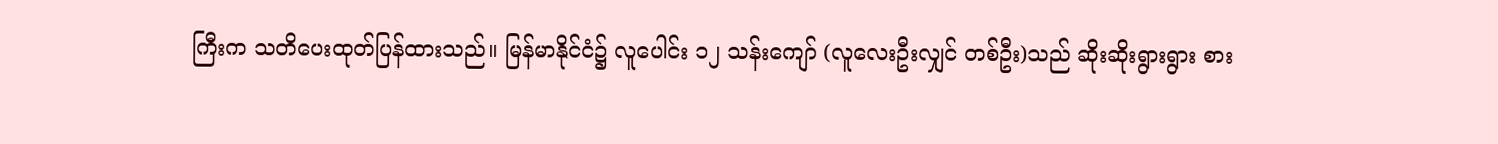ကြီးက သတိပေးထုတ်ပြန်ထားသည်။ မြန်မာနိုင်ငံ၌ လူပေါင်း ၁၂ သန်းကျော် (လူလေးဦးလျှင် တစ်ဦး)သည် ဆိုးဆိုးရွားရွား စား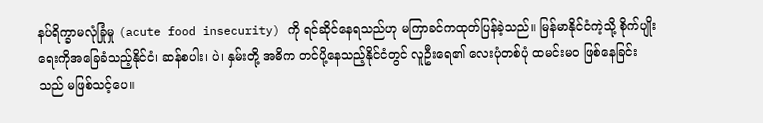နပ်ရိက္ခာမလုံခြုံမှု (acute food insecurity) ကို ရင်ဆိုင်နေရသည်ဟု မကြာခင်ကထုတ်ပြန်ခဲ့သည်။ မြန်မာနိုင်ငံကဲ့သို့ စိုက်ပျိုးရေးကိုအခြေခံသည့်နိုင်ငံ၊ ဆန်စပါး၊ ပဲ၊ နှမ်းတို့ အဓိက တင်ပို့နေသည့်နိုင်ငံတွင် လူဦးရေ၏ လေးပုံတစ်ပုံ ထမင်းမဝ ဖြစ်နေခြင်းသည် မဖြစ်သင့်ပေ။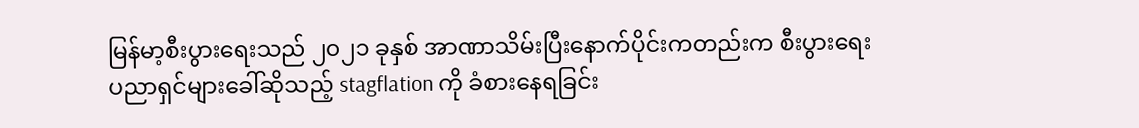မြန်မာ့စီးပွားရေးသည် ၂၀၂၁ ခုနှစ် အာဏာသိမ်းပြီးနောက်ပိုင်းကတည်းက စီးပွားရေးပညာရှင်များခေါ်ဆိုသည့် stagflation ကို ခံစားနေရခြင်း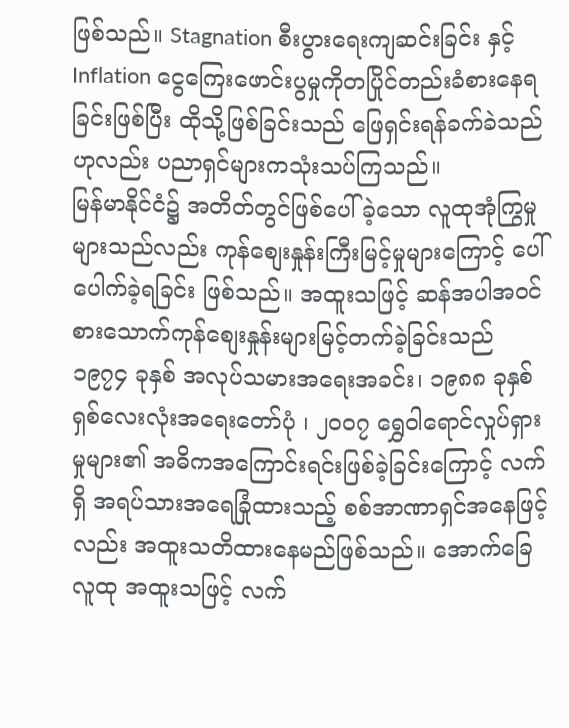ဖြစ်သည်။ Stagnation စီးပွားရေးကျဆင်းခြင်း နှင့် Inflation ငွေကြေးဖောင်းပွမှုကိုတပြိုင်တည်းခံစားနေရခြင်းဖြစ်ပြီး ထိုသို့ဖြစ်ခြင်းသည် ဖြေရှင်းရန်ခက်ခဲသည်ဟုလည်း ပညာရှင်များကသုံးသပ်ကြသည်။
မြန်မာနိုင်ငံ၌ အတိတ်တွင်ဖြစ်ပေါ်ခဲ့သော လူထုအုံကြွမှုများသည်လည်း ကုန်စျေးနှုန်းကြီးမြင့်မှုများကြောင့် ပေါ်ပေါက်ခဲ့ရခြင်း ဖြစ်သည်။ အထူးသဖြင့် ဆန်အပါအ၀င် စားသောက်ကုန်စျေးနှုန်းများမြင့်တက်ခဲ့ခြင်းသည် ၁၉၇၄ ခုနှစ် အလုပ်သမားအရေးအခင်း၊ ၁၉၈၈ ခုနှစ် ရှစ်လေးလုံးအရေးတော်ပုံ ၊ ၂၀၀၇ ရွှေဝါရောင်လှုပ်ရှားမှုများ၏ အဓိကအကြောင်းရင်းဖြစ်ခဲ့ခြင်းကြောင့် လက်ရှိ အရပ်သားအရေခြုံထားသည့် စစ်အာဏာရှင်အနေဖြင့်လည်း အထူးသတိထားနေမည်ဖြစ်သည်။ အောက်ခြေလူထု အထူးသဖြင့် လက်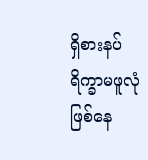ရှိစားနပ်ရိက္ခာမဖူလုံဖြစ်နေ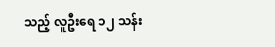သည့် လူဦးရေ ၁၂ သန်း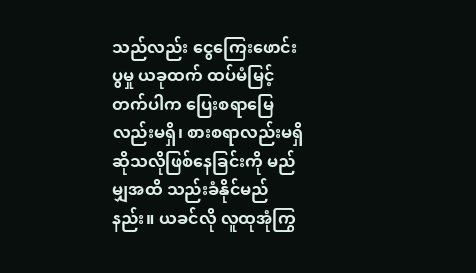သည်လည်း ငွေကြေးဖောင်းပွမှု ယခုထက် ထပ်မံမြင့်တက်ပါက ပြေးစရာမြေလည်းမရှိ၊ စားစရာလည်းမရှိဆိုသလိုဖြစ်နေခြင်းကို မည်မျှအထိ သည်းခံနိုင်မည်နည်း။ ယခင်လို လူထုအုံကြွ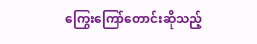ကြွေးကြော်တောင်းဆိုသည့်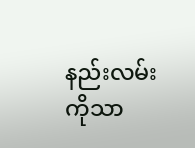နည်းလမ်းကိုသာ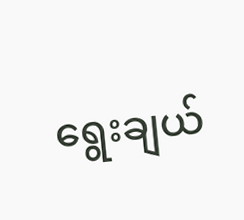ရွေးချယ်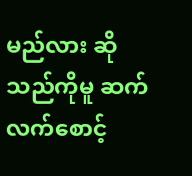မည်လား ဆိုသည်ကိုမူ ဆက်လက်စောင့်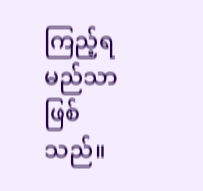ကြည့်ရမည်သာဖြစ်သည်။